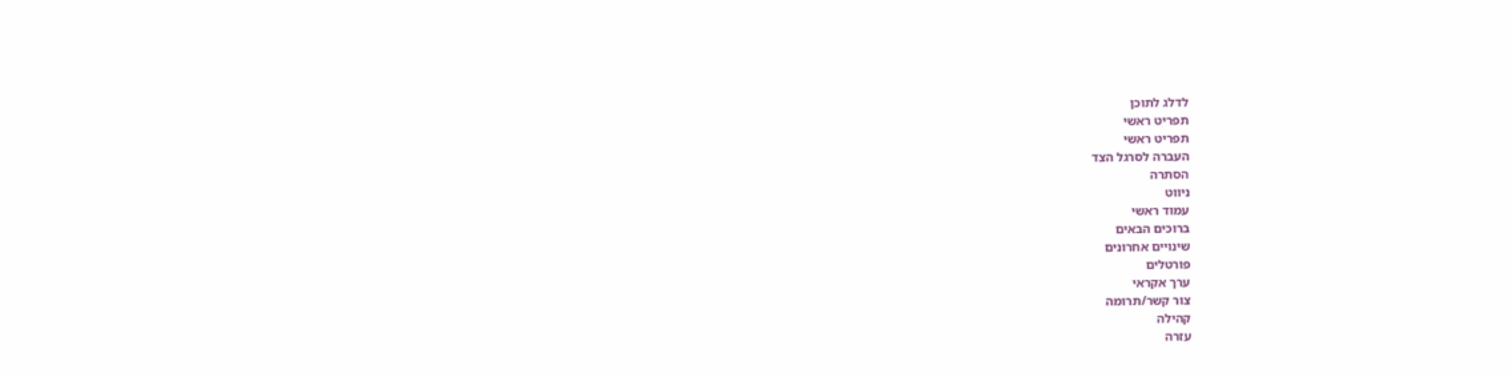לדלג לתוכן
תפריט ראשי
תפריט ראשי
העברה לסרגל הצד
הסתרה
ניווט
עמוד ראשי
ברוכים הבאים
שינויים אחרונים
פורטלים
ערך אקראי
צור קשר/תרומה
קהילה
עזרה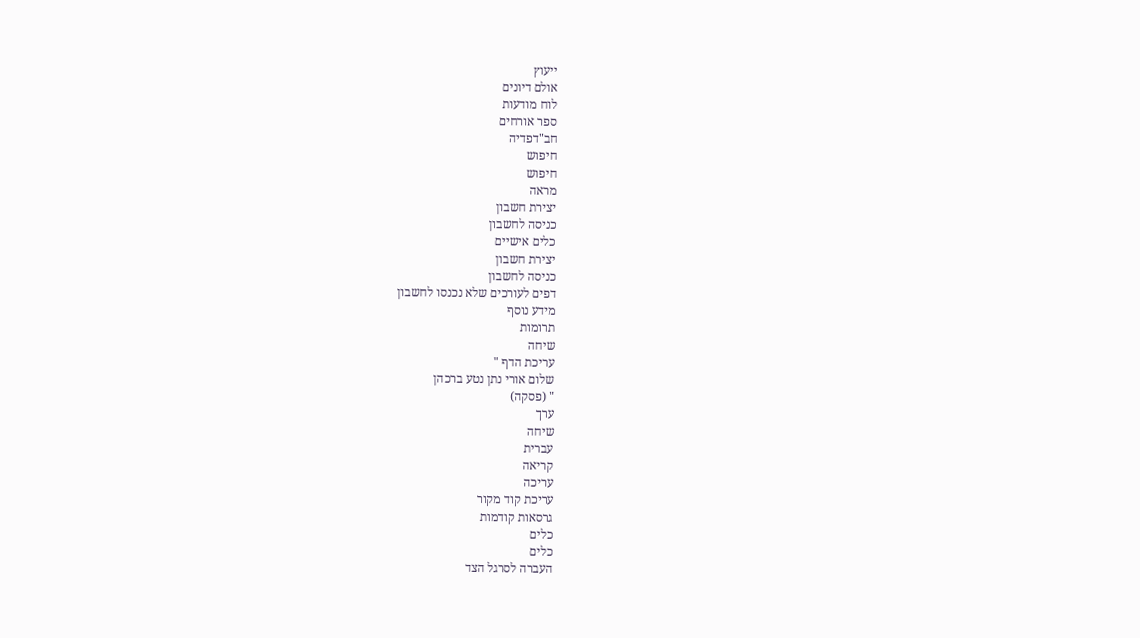ייעוץ
אולם דיונים
לוח מודעות
ספר אורחים
חב"דפדיה
חיפוש
חיפוש
מראה
יצירת חשבון
כניסה לחשבון
כלים אישיים
יצירת חשבון
כניסה לחשבון
דפים לעורכים שלא נכנסו לחשבון
מידע נוסף
תרומות
שיחה
עריכת הדף "
שלום אורי נתן נטע ברכהן
" (פסקה)
ערך
שיחה
עברית
קריאה
עריכה
עריכת קוד מקור
גרסאות קודמות
כלים
כלים
העברה לסרגל הצד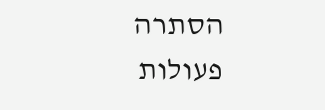הסתרה
פעולות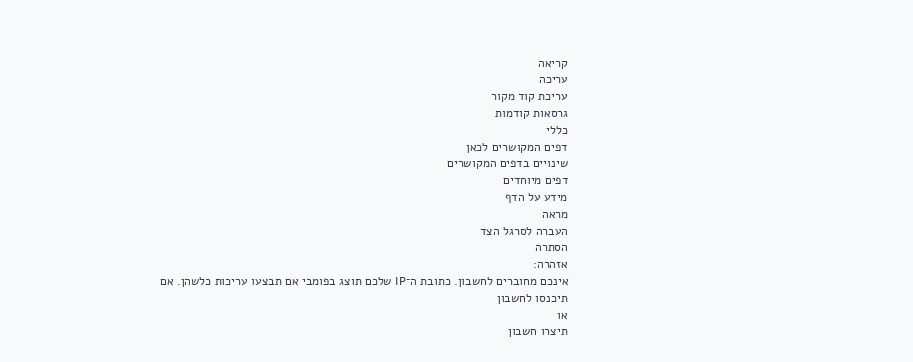קריאה
עריכה
עריכת קוד מקור
גרסאות קודמות
כללי
דפים המקושרים לכאן
שינויים בדפים המקושרים
דפים מיוחדים
מידע על הדף
מראה
העברה לסרגל הצד
הסתרה
אזהרה:
אינכם מחוברים לחשבון. כתובת ה־IP שלכם תוצג בפומבי אם תבצעו עריכות כלשהן. אם
תיכנסו לחשבון
או
תיצרו חשבון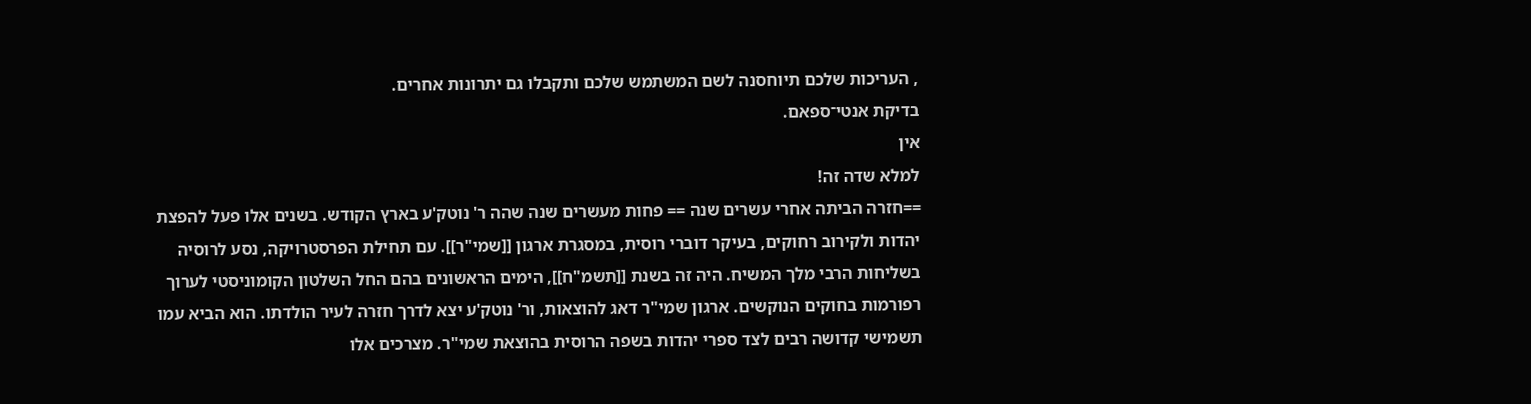, העריכות שלכם תיוחסנה לשם המשתמש שלכם ותקבלו גם יתרונות אחרים.
בדיקת אנטי־ספאם.
אין
למלא שדה זה!
==חזרה הביתה אחרי עשרים שנה == פחות מעשרים שנה שהה ר' נוטק'ע בארץ הקודש. בשנים אלו פעל להפצת יהדות ולקירוב רחוקים, בעיקר דוברי רוסית, במסגרת ארגון [[שמי"ר]]. עם תחילת הפרסטרויקה, נסע לרוסיה בשליחות הרבי מלך המשיח. היה זה בשנת [[תשמ"ח]], הימים הראשונים בהם החל השלטון הקומוניסטי לערוך רפורמות בחוקים הנוקשים. ארגון שמי"ר דאג להוצאות, ור' נוטק'ע יצא לדרך חזרה לעיר הולדתו. הוא הביא עמו תשמישי קדושה רבים לצד ספרי יהדות בשפה הרוסית בהוצאת שמי"ר. מצרכים אלו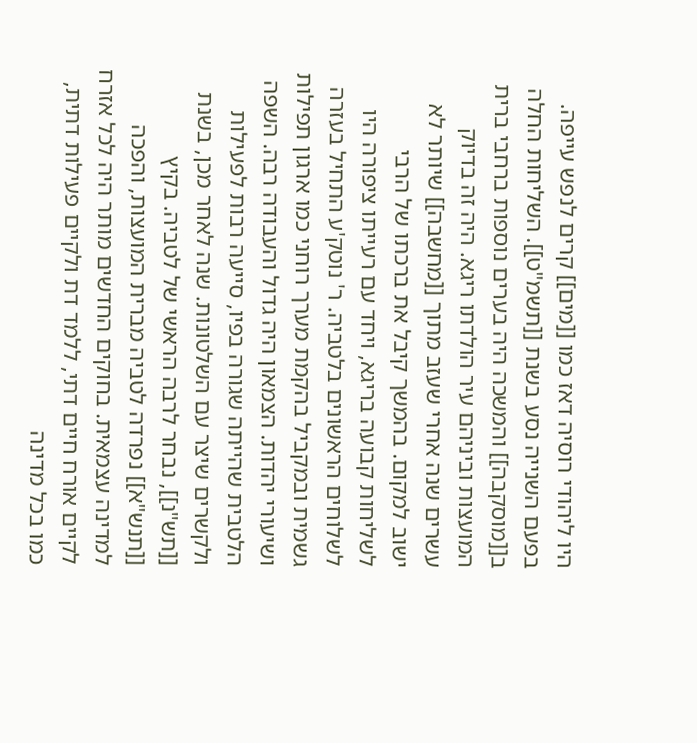היו ליהודי רוסיה דאז כמו [[מים]] קרים לנפש עייפה. בפעם השנייה נסע בשנת [[תשמ"ט]]. השליחות החלה ב[[מוסקבה]] והמשכה היה בערים נוספות ברחבי ברית המועצות וביניהם עיר הולדתו ריגא. היה זה בדיוק עשרים שנה אחרי שעזב מתוך [[מחשבה]] שיותר לא ישוב למקום. בהמשך קיבל את ברכתו של הרבי לשליחות קבועה בריגא, ויחד עם רעייתו ציפורה היו לשלוחים הראשונים בלטביה. ר' נוטק'ע התחיל בעזרה גשמית ובמקביל בהקמת מערך רוחני כמו ארגון תפילות ושיעורי יהדות. הצמאון היה גדול והעבודה רבה. השפה הלטבית שהייתה שגורה בפיו, סייעה רבות לפעילות ולקשרים שיצר עם השלטונות. שנה לאחר מכן, בשנת [[תש"נ]], נבחר לרבה הראשי של לטביה. בקיץ [[תנש"א]] נפרדה לטביה מברית המועצות, והפכה למדינה עצמאית. בחוקים החדשים מותר היה לכל אזרח לקיים אורח חיים דתי, ללמד דת ולקיים פעילות דתית, כמו בכל מדינה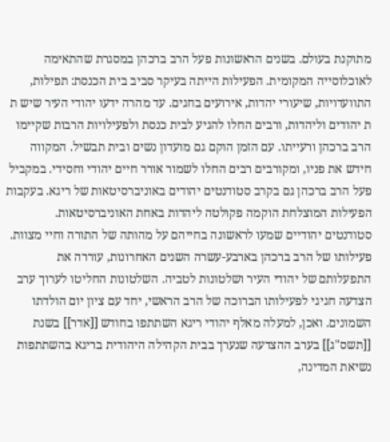מתוקנת בעולם. בשנים הראשונות פעל הרב ברכהן במסגרת שהתאימה לאוכלוסייה המקומית. הפעילות הייתה בעיקר סביב בית הכנסת: תפילות, התוועדויות, שיעורי יהדות, אירועים בחגים. עד מהרה ידעו יהודי העיר שיש ת ת יהודים וליהדות, ורבים החלו להגיע לבית כנסת ולפעילויות הרבות שקיימו הרב ברכהן ורעייתו. עם הזמן הוקם גם מועדון נשים ובית תבשיל. המקווה חידש את פניו, ומקורבים רבים החלו לשמור אורר חיים יהודי וחסידי. במקביל פעל הרב ברכהן גם בקרב סטודנטים יהודים באוניברסיטאות של ריגא. בעקבות הפעילות המוצלחת הוקמה פקולטה ליהדות באחת האוניברסיטאות. סטודנטים יהודיים שמעו לראשונה בחייהם על מהותה של התורה וחיי מצוות. פעילותו של הרב ברכהן בארבע-עשרה השנים האחרונות, עוררה את התפעלותם של יהודי העיר ושלטונות לטביה. השלטונות החליטו לערוך ערב הצדעה חגיגי לפעילותו הברוכה של הרב הראשי, יחד עם ציון יום הולדתו השמונים. ואכן, למעלה מאלף יהודי ריגא השתתפו בחודש [[אדר]] בשנת [[תשס"ג]] בערב ההצדעה שנערך בבית הקהילה היהודית בריגא בהשתתפות נשיאת המדינה,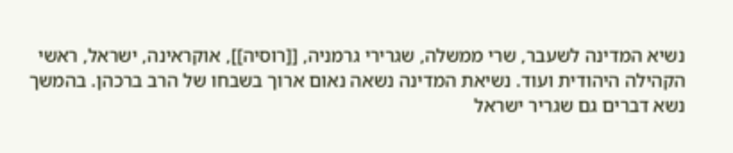נשיא המדינה לשעבר, שרי ממשלה, שגרירי גרמניה, [[רוסיה]], אוקראינה, ישראל, ראשי הקהילה היהודית ועוד. נשיאת המדינה נשאה נאום ארוך בשבחו של הרב ברכהן. בהמשך נשא דברים גם שגריר ישראל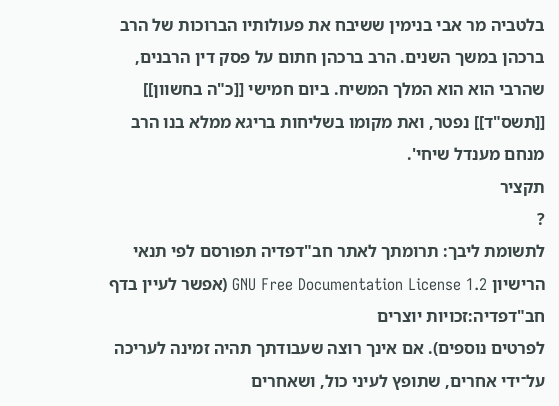בלטביה מר אבי בנימין ששיבח את פעולותיו הברוכות של הרב ברכהן במשך השנים. הרב ברכהן חתום על פסק דין הרבנים, שהרבי הוא הוא המלך המשיח. ביום חמישי [[כ"ה בחשוון]] [[תשס"ד]] נפטר, ואת מקומו בשליחות בריגא ממלא בנו הרב מנחם מענדל שיחי'.
תקציר
?
לתשומת ליבך: תרומתך לאתר חב"דפדיה תפורסם לפי תנאי הרישיון GNU Free Documentation License 1.2 (אפשר לעיין בדף
חב"דפדיה:זכויות יוצרים
לפרטים נוספים). אם אינך רוצה שעבודתך תהיה זמינה לעריכה על־ידי אחרים, שתופץ לעיני כול, ושאחרים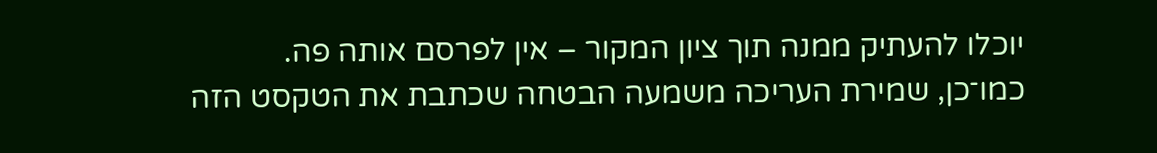יוכלו להעתיק ממנה תוך ציון המקור – אין לפרסם אותה פה.
כמו־כן, שמירת העריכה משמעה הבטחה שכתבת את הטקסט הזה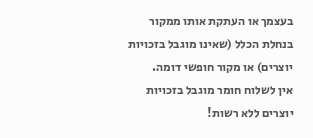בעצמך או העתקת אותו ממקור בנחלת הכלל (שאינו מוגבל בזכויות יוצרים) או מקור חופשי דומה.
אין לשלוח חומר מוגבל בזכויות יוצרים ללא רשות!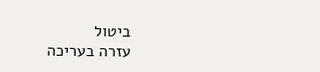ביטול
עזרה בעריכה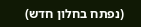(נפתח בחלון חדש)